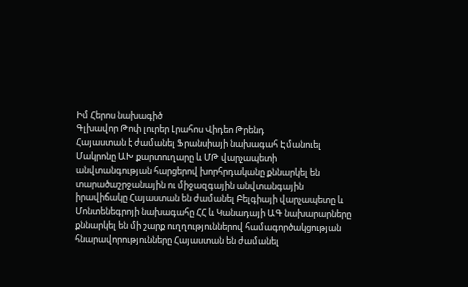Իմ Հերոս նախագիծ
Գլխավոր Թոփ լուրեր Լրահոս Վիդեո Թրենդ
Հայաստան է ժամանել Ֆրանսիայի նախագահ Էմանուել Մակրոնը ԱԽ քարտուղարը և ՄԹ վարչապետի անվտանգության հարցերով խորհրդականը քննարկել են տարածաշրջանային ու միջազգային անվտանգային իրավիճակը Հայաստան են ժամանել Բելգիայի վարչապետը և Մոնտենեգրոյի նախագահը ՀՀ և Կանադայի ԱԳ նախարարները քննարկել են մի շարք ուղղություններով համագործակցության հնարավորությունները Հայաստան են ժամանել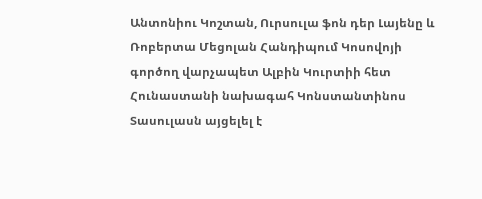Անտոնիու Կոշտան, Ուրսուլա ֆոն դեր Լայենը և Ռոբերտա Մեցոլան Հանդիպում Կոսովոյի գործող վարչապետ Ալբին Կուրտիի հետ Հունաստանի նախագահ Կոնստանտինոս Տասուլասն այցելել է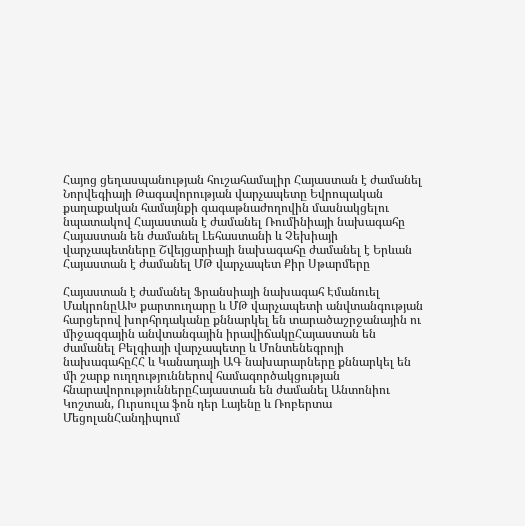Հայոց ցեղասպանության հուշահամալիր Հայաստան է ժամանել Նորվեգիայի Թագավորության վարչապետը Եվրոպական քաղաքական համայնքի գագաթնաժողովին մասնակցելու նպատակով Հայաստան է ժամանել Ռումինիայի նախագահը Հայաստան են ժամանել Լեհաստանի և Չեխիայի վարչապետները Շվեյցարիայի նախագահը ժամանել է Երևան Հայաստան է ժամանել ՄԹ վարչապետ Քիր Սթարմերը

Հայաստան է ժամանել Ֆրանսիայի նախագահ Էմանուել ՄակրոնըԱԽ քարտուղարը և ՄԹ վարչապետի անվտանգության հարցերով խորհրդականը քննարկել են տարածաշրջանային ու միջազգային անվտանգային իրավիճակըՀայաստան են ժամանել Բելգիայի վարչապետը և Մոնտենեգրոյի նախագահըՀՀ և Կանադայի ԱԳ նախարարները քննարկել են մի շարք ուղղություններով համագործակցության հնարավորություններըՀայաստան են ժամանել Անտոնիու Կոշտան, Ուրսուլա ֆոն դեր Լայենը և Ռոբերտա ՄեցոլանՀանդիպում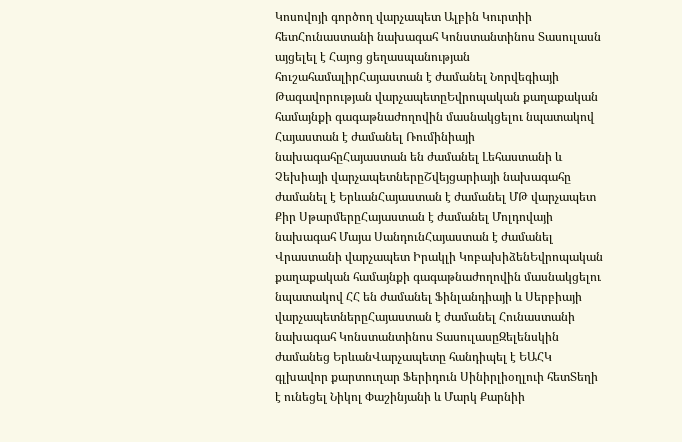Կոսովոյի գործող վարչապետ Ալբին Կուրտիի հետՀունաստանի նախագահ Կոնստանտինոս Տասուլասն այցելել է Հայոց ցեղասպանության հուշահամալիրՀայաստան է ժամանել Նորվեգիայի Թագավորության վարչապետըԵվրոպական քաղաքական համայնքի գագաթնաժողովին մասնակցելու նպատակով Հայաստան է ժամանել Ռումինիայի նախագահըՀայաստան են ժամանել Լեհաստանի և Չեխիայի վարչապետներըՇվեյցարիայի նախագահը ժամանել է ԵրևանՀայաստան է ժամանել ՄԹ վարչապետ Քիր ՍթարմերըՀայաստան է ժամանել Մոլդովայի նախագահ Մայա ՍանդունՀայաստան է ժամանել Վրաստանի վարչապետ Իրակլի ԿոբախիձենԵվրոպական քաղաքական համայնքի գագաթնաժողովին մասնակցելու նպատակով ՀՀ են ժամանել Ֆինլանդիայի և Սերբիայի վարչապետներըՀայաստան է ժամանել Հունաստանի նախագահ Կոնստանտինոս ՏասուլասըԶելենսկին ժամանեց ԵրևանՎարչապետը հանդիպել է ԵԱՀԿ գլխավոր քարտուղար Ֆերիդուն Սինիրլիօղլուի հետՏեղի է ունեցել Նիկոլ Փաշինյանի և Մարկ Քարնիի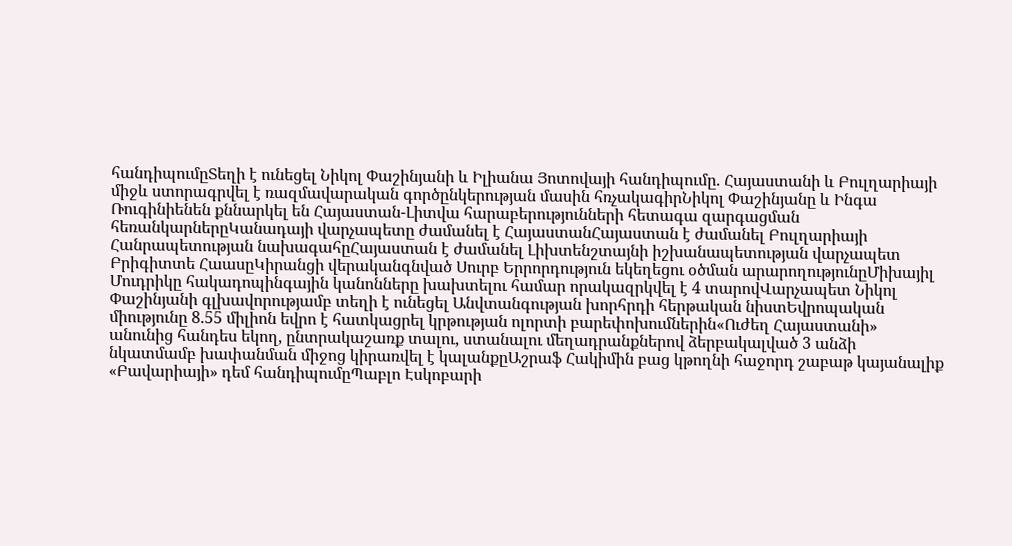հանդիպումըՏեղի է ունեցել Նիկոլ Փաշինյանի և Իլիանա Յոտովայի հանդիպումը. Հայաստանի և Բուլղարիայի միջև ստորագրվել է ռազմավարական գործընկերության մասին հռչակագիրՆիկոլ Փաշինյանը և Ինգա Ռուգինիենեն քննարկել են Հայաստան-Լիտվա հարաբերությունների հետագա զարգացման հեռանկարներըԿանադայի վարչապետը ժամանել է ՀայաստանՀայաստան է ժամանել Բուլղարիայի Հանրապետության նախագահըՀայաստան է ժամանել Լիխտենշտայնի իշխանապետության վարչապետ Բրիգիտտե ՀաասըԿիրանցի վերականգնված Սուրբ Երրորդություն եկեղեցու օծման արարողությունըՄիխայիլ Մուդրիկը հակադոպինգային կանոնները խախտելու համար որակազրկվել է 4 տարովՎարչապետ Նիկոլ Փաշինյանի գլխավորությամբ տեղի է ունեցել Անվտանգության խորհրդի հերթական նիստԵվրոպական միությունը 8.55 միլիոն եվրո է հատկացրել կրթության ոլորտի բարեփոխումներին«Ուժեղ Հայաստանի» անունից հանդես եկող, ընտրակաշառք տալու, ստանալու մեղադրանքներով ձերբակալված 3 անձի նկատմամբ խափանման միջոց կիրառվել է կալանքըԱշրաֆ Հակիմին բաց կթողնի հաջորդ շաբաթ կայանալիք «Բավարիայի» դեմ հանդիպումըՊաբլո Էսկոբարի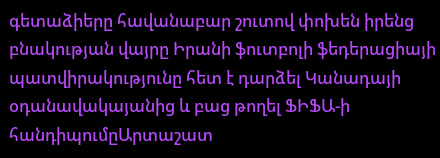գետաձիերը հավանաբար շուտով փոխեն իրենց բնակության վայրը Իրանի ֆուտբոլի ֆեդերացիայի պատվիրակությունը հետ է դարձել Կանադայի օդանավակայանից և բաց թողել ՖԻՖԱ-ի հանդիպումըԱրտաշատ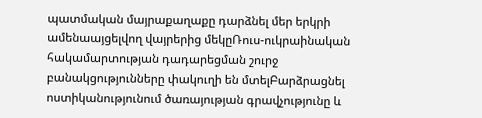պատմական մայրաքաղաքը դարձնել մեր երկրի ամենաայցելվող վայրերից մեկըՌուս-ուկրաինական հակամարտության դադարեցման շուրջ բանակցությունները փակուղի են մտելԲարձրացնել ոստիկանությունում ծառայության գրավչությունը և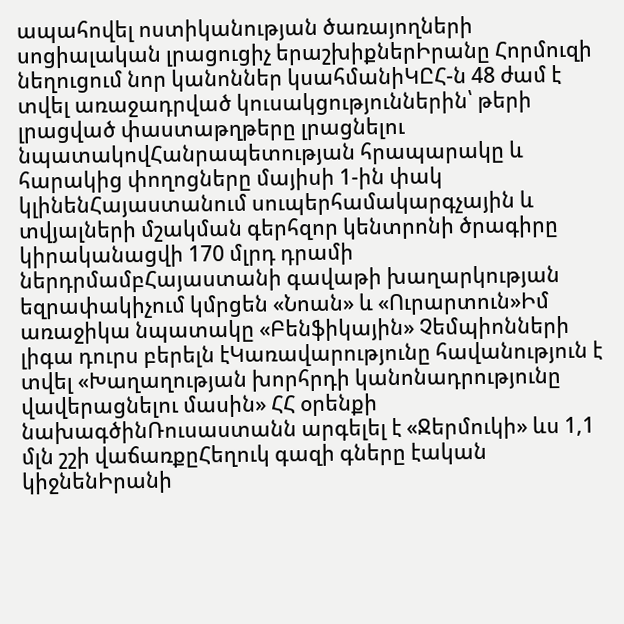ապահովել ոստիկանության ծառայողների սոցիալական լրացուցիչ երաշխիքներԻրանը Հորմուզի նեղուցում նոր կանոններ կսահմանիԿԸՀ-ն 48 ժամ է տվել առաջադրված կուսակցություններին՝ թերի լրացված փաստաթղթերը լրացնելու նպատակովՀանրապետության հրապարակը և հարակից փողոցները մայիսի 1-ին փակ կլինենՀայաստանում սուպերհամակարգչային և տվյալների մշակման գերհզոր կենտրոնի ծրագիրը կիրականացվի 170 մլրդ դրամի ներդրմամբՀայաստանի գավաթի խաղարկության եզրափակիչում կմրցեն «Նոան» և «Ուրարտուն»Իմ առաջիկա նպատակը «Բենֆիկային» Չեմպիոնների լիգա դուրս բերելն էԿառավարությունը հավանություն է տվել «Խաղաղության խորհրդի կանոնադրությունը վավերացնելու մասին» ՀՀ օրենքի նախագծինՌուսաստանն արգելել է «Ջերմուկի» ևս 1,1 մլն շշի վաճառքըՀեղուկ գազի գները էական կիջնենԻրանի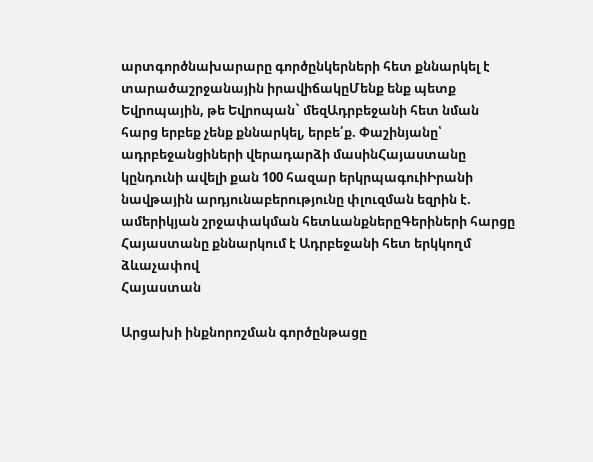արտգործնախարարը գործընկերների հետ քննարկել է տարածաշրջանային իրավիճակըՄենք ենք պետք Եվրոպային, թե Եվրոպան` մեզԱդրբեջանի հետ նման հարց երբեք չենք քննարկել, երբե՛ք. Փաշինյանը՝ ադրբեջանցիների վերադարձի մասինՀայաստանը կընդունի ավելի քան 100 հազար երկրպագուիԻրանի նավթային արդյունաբերությունը փլուզման եզրին է. ամերիկյան շրջափակման հետևանքներըԳերիների հարցը Հայաստանը քննարկում է Ադրբեջանի հետ երկկողմ ձևաչափով
Հայաստան

Արցախի ինքնորոշման գործընթացը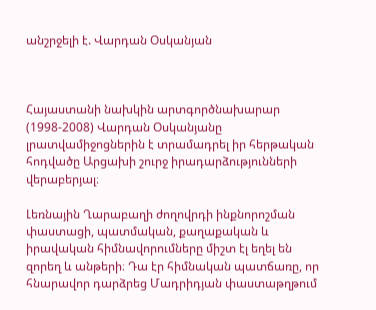անշրջելի է. Վարդան Օսկանյան



Հայաստանի նախկին արտգործնախարար (1998-2008) Վարդան Օսկանյանը լրատվամիջոցներին է տրամադրել իր հերթական հոդվածը Արցախի շուրջ իրադարձությունների վերաբերյալ։

Լեռնային Ղարաբաղի ժողովրդի ինքնորոշման փաստացի, պատմական, քաղաքական և իրավական հիմնավորումները միշտ էլ եղել են զորեղ և անթերի։ Դա էր հիմնական պատճառը, որ հնարավոր դարձրեց Մադրիդյան փաստաթղթում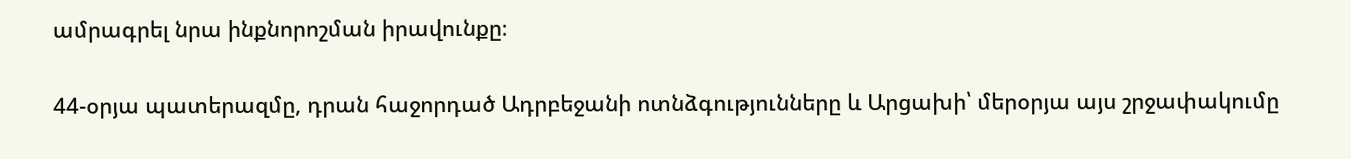ամրագրել նրա ինքնորոշման իրավունքը։

44-օրյա պատերազմը, դրան հաջորդած Ադրբեջանի ոտնձգությունները և Արցախի՝ մերօրյա այս շրջափակումը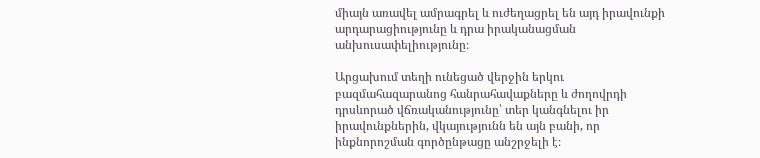միայն առավել ամրագրել և ուժեղացրել են այդ իրավունքի արդարացիությունը և դրա իրականացման անխուսափելիությունը։

Արցախում տեղի ունեցած վերջին երկու բազմահազարանոց հանրահավաքները և ժողովրդի դրսևորած վճռականությունը՝ տեր կանգնելու իր իրավունքներին, վկայությունն են այն բանի, որ ինքնորոշման գործընթացը անշրջելի է։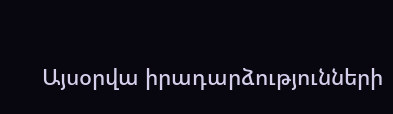Այսօրվա իրադարձությունների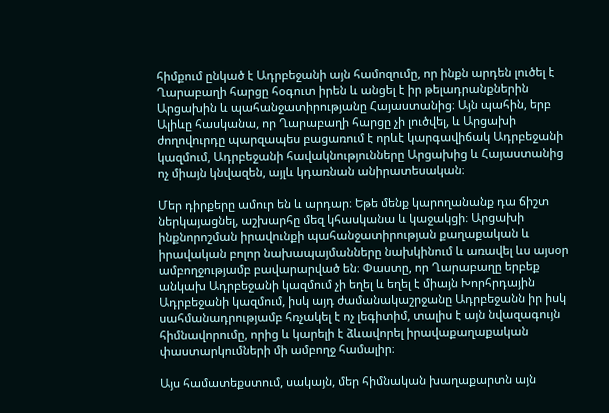հիմքում ընկած է Ադրբեջանի այն համոզումը, որ ինքն արդեն լուծել է Ղարաբաղի հարցը հօգուտ իրեն և անցել է իր թելադրանքներին Արցախին և պահանջատիրությանը Հայաստանից։ Այն պահին, երբ Ալիևը հասկանա, որ Ղարաբաղի հարցը չի լուծվել, և Արցախի ժողովուրդը պարզապես բացառում է որևէ կարգավիճակ Ադրբեջանի կազմում, Ադրբեջանի հավակնությունները Արցախից և Հայաստանից ոչ միայն կնվազեն, այլև կդառնան անիրատեսական։

Մեր դիրքերը ամուր են և արդար։ Եթե մենք կարողանանք դա ճիշտ ներկայացնել, աշխարհը մեզ կհասկանա և կաջակցի։ Արցախի ինքնորոշման իրավունքի պահանջատիրության քաղաքական և իրավական բոլոր նախապայմանները նախկինում և առավել ևս այսօր ամբողջությամբ բավարարված են։ Փաստը, որ Ղարաբաղը երբեք անկախ Ադրբեջանի կազմում չի եղել և եղել է միայն Խորհրդային Ադրբեջանի կազմում, իսկ այդ ժամանակաշրջանը Ադրբեջանն իր իսկ սահմանադրությամբ հռչակել է ոչ լեգիտիմ, տալիս է այն նվազագույն հիմնավորումը, որից և կարելի է ձևավորել իրավաքաղաքական փաստարկումների մի ամբողջ համալիր։

Այս համատեքստում, սակայն, մեր հիմնական խաղաքարտն այն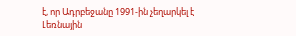է, որ Ադրբեջանը 1991-ին չեղարկել է Լեռնային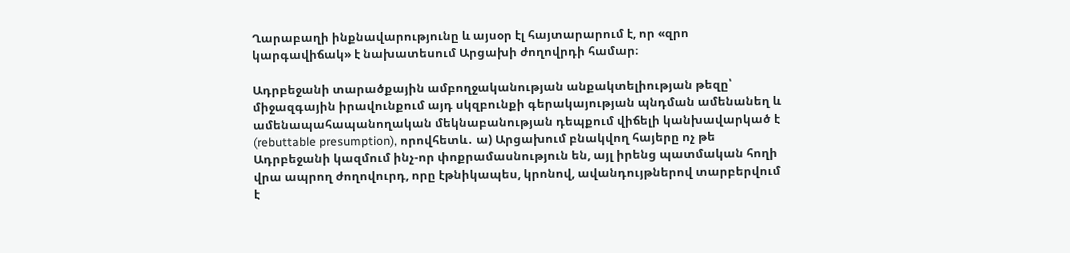Ղարաբաղի ինքնավարությունը և այսօր էլ հայտարարում է, որ «զրո կարգավիճակ» է նախատեսում Արցախի ժողովրդի համար։

Ադրբեջանի տարածքային ամբողջականության անքակտելիության թեզը՝ միջազգային իրավունքում այդ սկզբունքի գերակայության պնդման ամենանեղ և ամենապահապանողական մեկնաբանության դեպքում վիճելի կանխավարկած է (rebuttable presumption), որովհետև․ ա) Արցախում բնակվող հայերը ոչ թե Ադրբեջանի կազմում ինչ-որ փոքրամասնություն են, այլ իրենց պատմական հողի վրա ապրող ժողովուրդ, որը էթնիկապես, կրոնով, ավանդույթներով տարբերվում է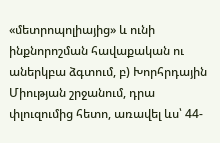«մետրոպոլիայից» և ունի ինքնորոշման հավաքական ու աներկբա ձգտում, բ) Խորհրդային Միության շրջանում, դրա փլուզումից հետո, առավել ևս՝ 44-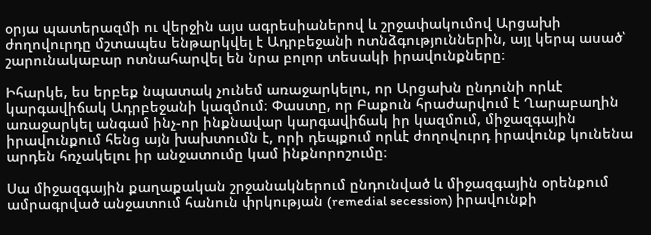օրյա պատերազմի ու վերջին այս ագրեսիաներով և շրջափակումով Արցախի ժողովուրդը մշտապես ենթարկվել է Ադրբեջանի ոտնձգություններին, այլ կերպ ասած՝ շարունակաբար ոտնահարվել են նրա բոլոր տեսակի իրավունքները։

Իհարկե, ես երբեք նպատակ չունեմ առաջարկելու, որ Արցախն ընդունի որևէ կարգավիճակ Ադրբեջանի կազմում։ Փաստը, որ Բաքուն հրաժարվում է Ղարաբաղին առաջարկել անգամ ինչ-որ ինքնավար կարգավիճակ իր կազմում, միջազգային իրավունքում հենց այն խախտումն է, որի դեպքում որևէ ժողովուրդ իրավունք կունենա արդեն հռչակելու իր անջատումը կամ ինքնորոշումը։

Սա միջազգային քաղաքական շրջանակներում ընդունված և միջազգային օրենքում ամրագրված անջատում հանուն փրկության (remedial secession) իրավունքի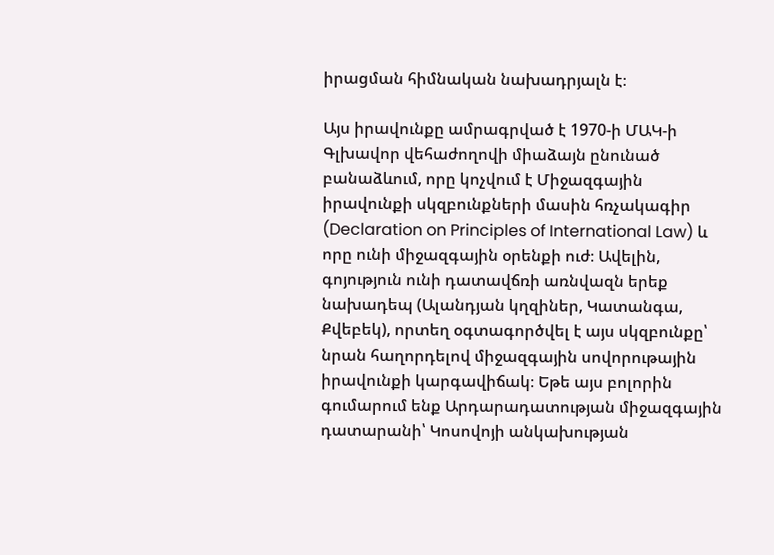իրացման հիմնական նախադրյալն է։

Այս իրավունքը ամրագրված է 1970-ի ՄԱԿ-ի Գլխավոր վեհաժողովի միաձայն ընունած բանաձևում, որը կոչվում է Միջազգային իրավունքի սկզբունքների մասին հռչակագիր (Declaration on Principles of International Law) և որը ունի միջազգային օրենքի ուժ։ Ավելին, գոյություն ունի դատավճռի առնվազն երեք նախադեպ (Ալանդյան կղզիներ, Կատանգա, Քվեբեկ), որտեղ օգտագործվել է այս սկզբունքը՝ նրան հաղորդելով միջազգային սովորութային իրավունքի կարգավիճակ։ Եթե այս բոլորին գումարում ենք Արդարադատության միջազգային դատարանի՝ Կոսովոյի անկախության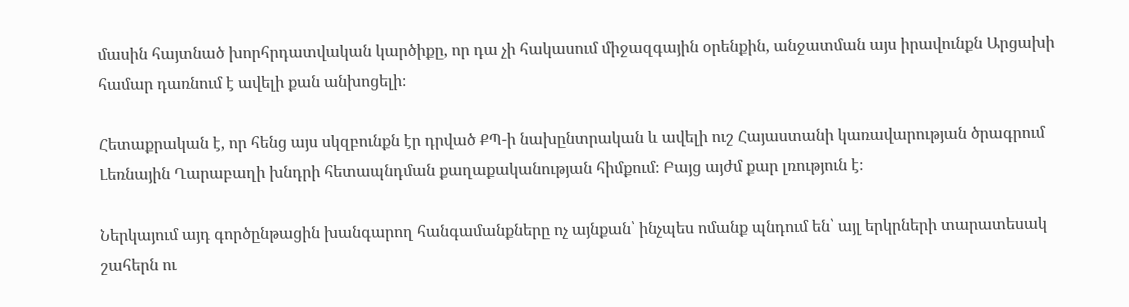մասին հայտնած խորհրդատվական կարծիքը, որ դա չի հակասում միջազգային օրենքին, անջատման այս իրավունքն Արցախի համար դառնում է ավելի քան անխոցելի։

Հետաքրական է, որ հենց այս սկզբունքն էր դրված ՔՊ-ի նախընտրական և ավելի ուշ Հայաստանի կառավարության ծրագրում Լեռնային Ղարաբաղի խնդրի հետապնդման քաղաքականության հիմքում։ Բայց այժմ քար լռություն է։

Ներկայում այդ գործընթացին խանգարող հանգամանքները ոչ այնքան՝ ինչպես ոմանք պնդում են՝ այլ երկրների տարատեսակ շահերն ու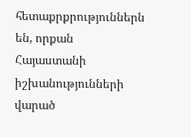հետաքրքրություններն են, որքան Հայաստանի իշխանությունների վարած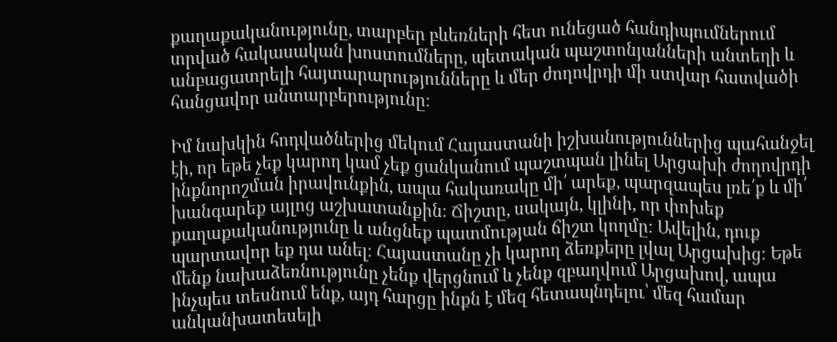քաղաքականությունը, տարբեր բևեռների հետ ունեցած հանդիպումներում տրված հակասական խոստումները, պետական պաշտոնյանների անտեղի և անբացատրելի հայտարարությունները և մեր ժողովրդի մի ստվար հատվածի հանցավոր անտարբերությունը։

Իմ նախկին հոդվածներից մեկում Հայաստանի իշխանություններից պահանջել էի, որ եթե չեք կարող կամ չեք ցանկանում պաշտպան լինել Արցախի ժողովրդի ինքնորոշման իրավունքին, ապա հակառակը մի՛ արեք, պարզապես լռե՛ք և մի՛ խանգարեք այլոց աշխատանքին։ Ճիշտը, սակայն, կլինի, որ փոխեք քաղաքականությունը և անցնեք պատմության ճիշտ կողմը։ Ավելին, դուք պարտավոր եք դա անել։ Հայաստանը չի կարող ձեռքերը լվալ Արցախից։ Եթե մենք նախաձեռնությունը չենք վերցնում և չենք զբաղվում Արցախով, ապա ինչպես տեսնում ենք, այդ հարցը ինքն է մեզ հետապնդելու՝ մեզ համար անկանխատեսելի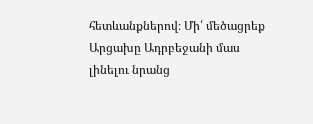հետևանքներով։ Մի՛ մեծացրեք Արցախը Ադրբեջանի մաս լինելու նրանց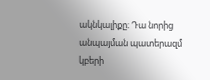ակնկալիքը։ Դա նորից անպայման պատերազմ կբերի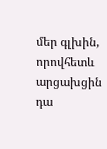մեր գլխին, որովհետև արցախցին դա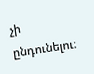չի ընդունելու։